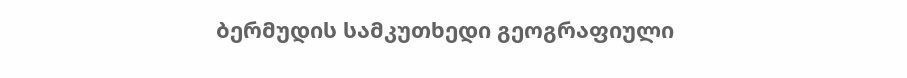ბერმუდის სამკუთხედი გეოგრაფიული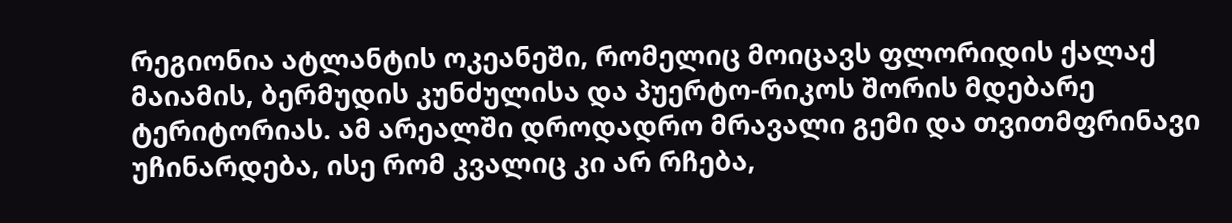რეგიონია ატლანტის ოკეანეში, რომელიც მოიცავს ფლორიდის ქალაქ მაიამის, ბერმუდის კუნძულისა და პუერტო-რიკოს შორის მდებარე ტერიტორიას. ამ არეალში დროდადრო მრავალი გემი და თვითმფრინავი უჩინარდება, ისე რომ კვალიც კი არ რჩება,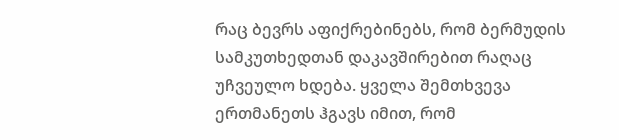რაც ბევრს აფიქრებინებს, რომ ბერმუდის სამკუთხედთან დაკავშირებით რაღაც უჩვეულო ხდება. ყველა შემთხვევა ერთმანეთს ჰგავს იმით, რომ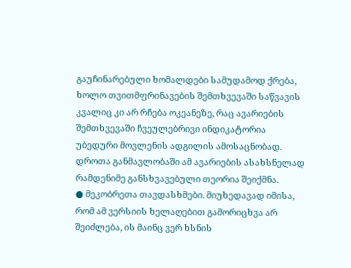გაუჩინარებული ხომალდები სამუდამოდ ქრება, ხოლო თვითმფრინავების შემთხვევაში საწვავის კვალიც კი არ რჩება ოკეანეზე, რაც ავარიების შემთხვევაში ჩვეულებრივი ინდიკატორია უბედური მოვლენის ადგილის ამოსაცნობად. დროთა განმავლობაში ამ ავარიების ასახსნელად რამდენიმე განსხვავებული თეორია შეიქმნა.
● მეკობრეთა თავდასხმები. მიუხედავად იმისა, რომ ამ ვერსიის ხელაღებით გამორიცხვა არ შეიძლება, ის მაინც ვერ ხსნის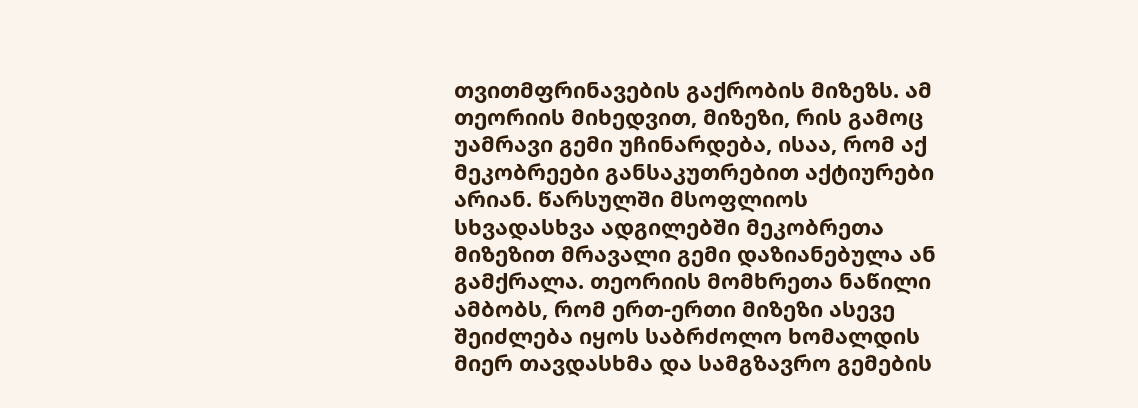თვითმფრინავების გაქრობის მიზეზს. ამ თეორიის მიხედვით, მიზეზი, რის გამოც უამრავი გემი უჩინარდება, ისაა, რომ აქ მეკობრეები განსაკუთრებით აქტიურები არიან. წარსულში მსოფლიოს სხვადასხვა ადგილებში მეკობრეთა მიზეზით მრავალი გემი დაზიანებულა ან გამქრალა. თეორიის მომხრეთა ნაწილი ამბობს, რომ ერთ-ერთი მიზეზი ასევე შეიძლება იყოს საბრძოლო ხომალდის მიერ თავდასხმა და სამგზავრო გემების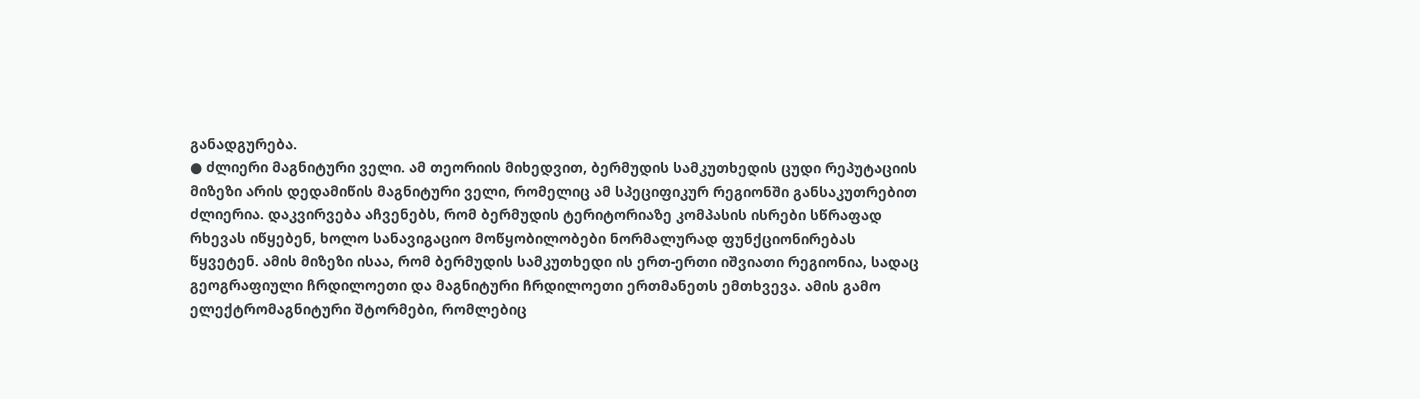განადგურება.
● ძლიერი მაგნიტური ველი. ამ თეორიის მიხედვით, ბერმუდის სამკუთხედის ცუდი რეპუტაციის მიზეზი არის დედამიწის მაგნიტური ველი, რომელიც ამ სპეციფიკურ რეგიონში განსაკუთრებით ძლიერია. დაკვირვება აჩვენებს, რომ ბერმუდის ტერიტორიაზე კომპასის ისრები სწრაფად რხევას იწყებენ, ხოლო სანავიგაციო მოწყობილობები ნორმალურად ფუნქციონირებას წყვეტენ. ამის მიზეზი ისაა, რომ ბერმუდის სამკუთხედი ის ერთ-ერთი იშვიათი რეგიონია, სადაც გეოგრაფიული ჩრდილოეთი და მაგნიტური ჩრდილოეთი ერთმანეთს ემთხვევა. ამის გამო ელექტრომაგნიტური შტორმები, რომლებიც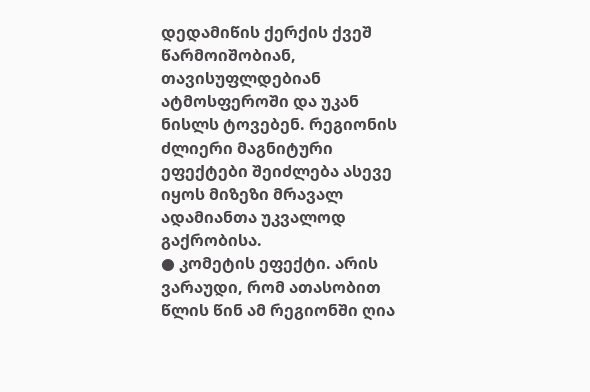დედამიწის ქერქის ქვეშ წარმოიშობიან, თავისუფლდებიან ატმოსფეროში და უკან ნისლს ტოვებენ. რეგიონის ძლიერი მაგნიტური ეფექტები შეიძლება ასევე იყოს მიზეზი მრავალ ადამიანთა უკვალოდ გაქრობისა.
● კომეტის ეფექტი. არის ვარაუდი, რომ ათასობით წლის წინ ამ რეგიონში ღია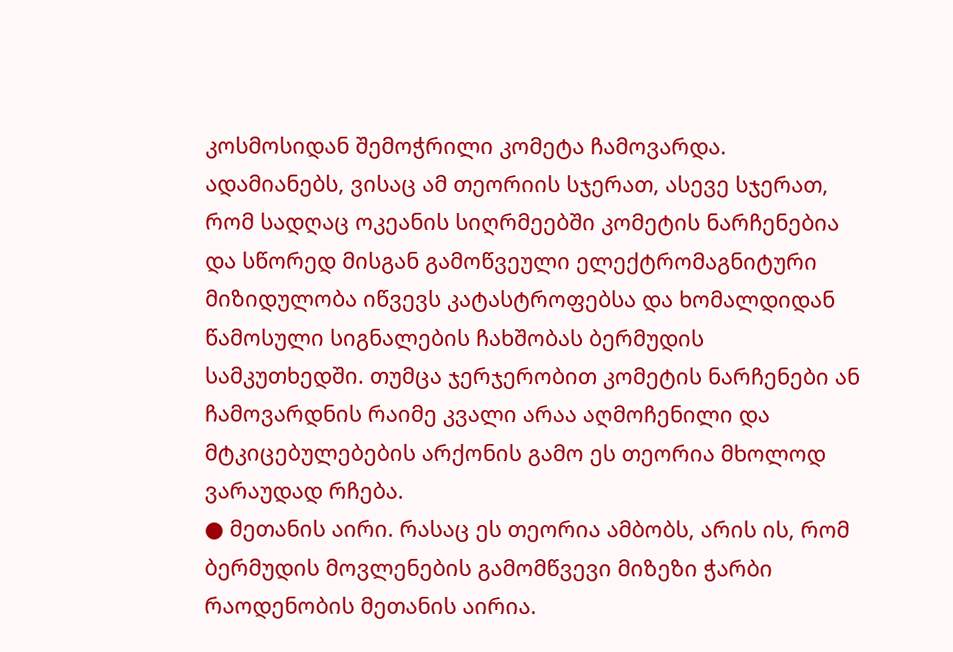კოსმოსიდან შემოჭრილი კომეტა ჩამოვარდა. ადამიანებს, ვისაც ამ თეორიის სჯერათ, ასევე სჯერათ, რომ სადღაც ოკეანის სიღრმეებში კომეტის ნარჩენებია და სწორედ მისგან გამოწვეული ელექტრომაგნიტური მიზიდულობა იწვევს კატასტროფებსა და ხომალდიდან წამოსული სიგნალების ჩახშობას ბერმუდის სამკუთხედში. თუმცა ჯერჯერობით კომეტის ნარჩენები ან ჩამოვარდნის რაიმე კვალი არაა აღმოჩენილი და მტკიცებულებების არქონის გამო ეს თეორია მხოლოდ ვარაუდად რჩება.
● მეთანის აირი. რასაც ეს თეორია ამბობს, არის ის, რომ ბერმუდის მოვლენების გამომწვევი მიზეზი ჭარბი რაოდენობის მეთანის აირია.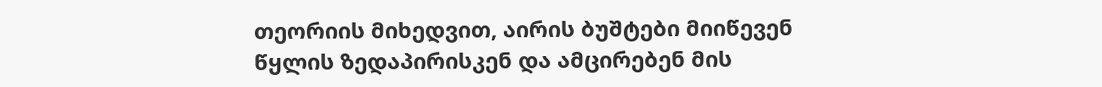თეორიის მიხედვით, აირის ბუშტები მიიწევენ წყლის ზედაპირისკენ და ამცირებენ მის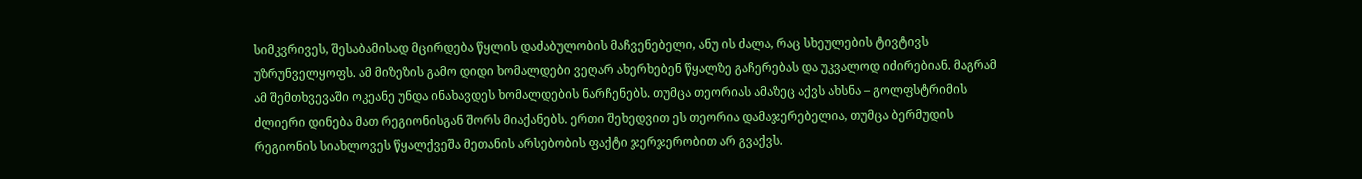სიმკვრივეს, შესაბამისად მცირდება წყლის დაძაბულობის მაჩვენებელი, ანუ ის ძალა, რაც სხეულების ტივტივს უზრუნველყოფს. ამ მიზეზის გამო დიდი ხომალდები ვეღარ ახერხებენ წყალზე გაჩერებას და უკვალოდ იძირებიან. მაგრამ ამ შემთხვევაში ოკეანე უნდა ინახავდეს ხომალდების ნარჩენებს. თუმცა თეორიას ამაზეც აქვს ახსნა – გოლფსტრიმის ძლიერი დინება მათ რეგიონისგან შორს მიაქანებს. ერთი შეხედვით ეს თეორია დამაჯერებელია, თუმცა ბერმუდის რეგიონის სიახლოვეს წყალქვეშა მეთანის არსებობის ფაქტი ჯერჯერობით არ გვაქვს.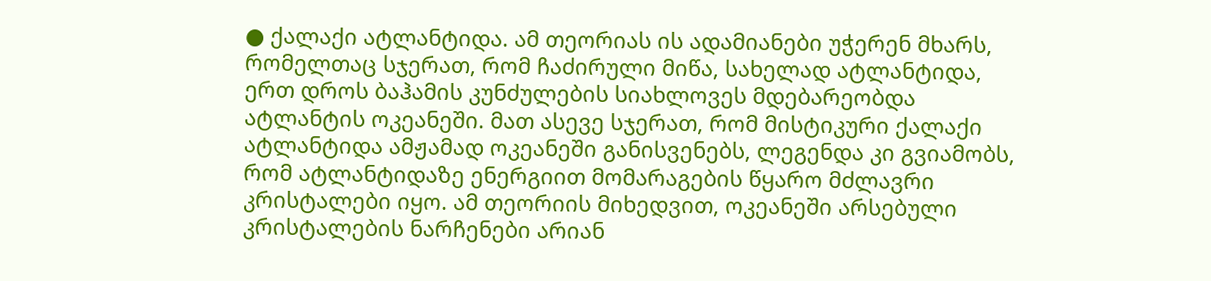● ქალაქი ატლანტიდა. ამ თეორიას ის ადამიანები უჭერენ მხარს, რომელთაც სჯერათ, რომ ჩაძირული მიწა, სახელად ატლანტიდა, ერთ დროს ბაჰამის კუნძულების სიახლოვეს მდებარეობდა ატლანტის ოკეანეში. მათ ასევე სჯერათ, რომ მისტიკური ქალაქი ატლანტიდა ამჟამად ოკეანეში განისვენებს, ლეგენდა კი გვიამობს, რომ ატლანტიდაზე ენერგიით მომარაგების წყარო მძლავრი კრისტალები იყო. ამ თეორიის მიხედვით, ოკეანეში არსებული კრისტალების ნარჩენები არიან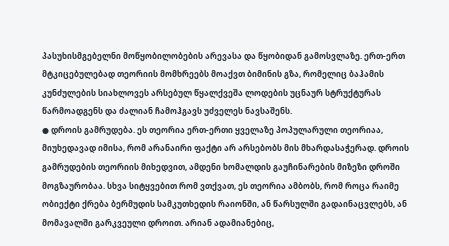პასუხისმგებელნი მოწყობილობების არევასა და წყობიდან გამოსვლაზე. ერთ-ერთ მტკიცებულებად თეორიის მომხრეებს მოაქვთ ბიმინის გზა, რომელიც ბაჰამის კუნძულების სიახლოვეს არსებულ წყალქვეშა ლოდების უცნაურ სტრუქტურას წარმოადგენს და ძალიან ჩამოჰგავს უძველეს ნავსაშენს.
● დროის გამრუდება. ეს თეორია ერთ-ერთი ყველაზე პოპულარული თეორიაა, მიუხედავად იმისა, რომ არანაირი ფაქტი არ არსებობს მის მხარდასაჭერად. დროის გამრუდების თეორიის მიხედვით, ამდენი ხომალდის გაუჩინარების მიზეზი დროში მოგზაურობაა. სხვა სიტყვებით რომ ვთქვათ, ეს თეორია ამბობს, რომ როცა რაიმე ობიექტი ქრება ბერმუდის სამკუთხედის რაიონში, ან წარსულში გადაინაცვლებს, ან მომავალში გარკვეული დროით. არიან ადამიანებიც,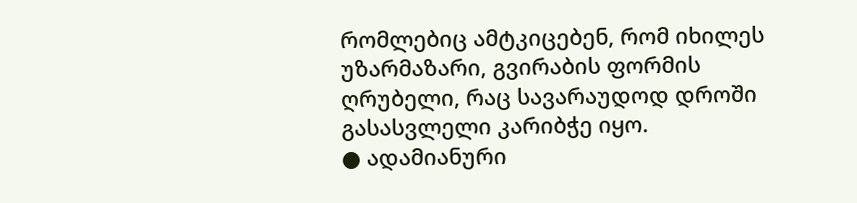რომლებიც ამტკიცებენ, რომ იხილეს უზარმაზარი, გვირაბის ფორმის ღრუბელი, რაც სავარაუდოდ დროში გასასვლელი კარიბჭე იყო.
● ადამიანური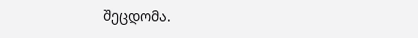შეცდომა.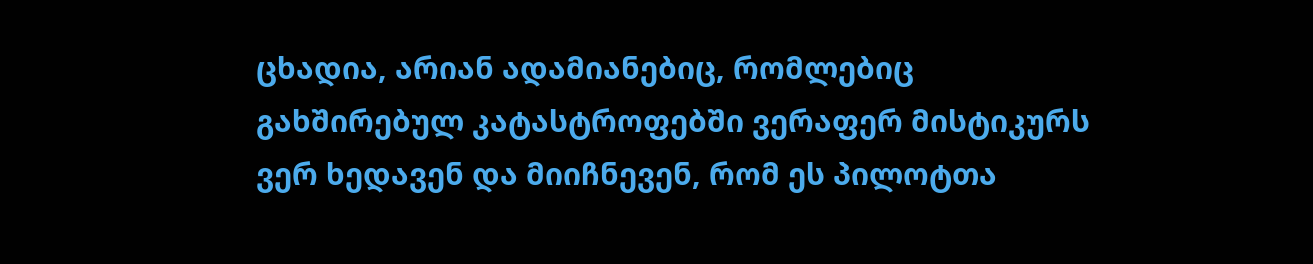ცხადია, არიან ადამიანებიც, რომლებიც გახშირებულ კატასტროფებში ვერაფერ მისტიკურს ვერ ხედავენ და მიიჩნევენ, რომ ეს პილოტთა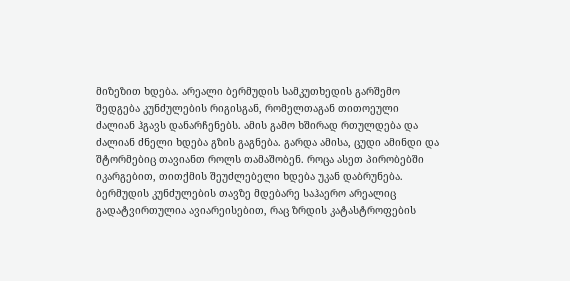მიზეზით ხდება. არეალი ბერმუდის სამკუთხედის გარშემო შედგება კუნძულების რიგისგან, რომელთაგან თითოეული ძალიან ჰგავს დანარჩენებს. ამის გამო ხშირად რთულდება და ძალიან ძნელი ხდება გზის გაგნება. გარდა ამისა, ცუდი ამინდი და შტორმებიც თავიანთ როლს თამაშობენ. როცა ასეთ პირობებში იკარგებით, თითქმის შეუძლებელი ხდება უკან დაბრუნება. ბერმუდის კუნძულების თავზე მდებარე საჰაერო არეალიც გადატვირთულია ავიარეისებით, რაც ზრდის კატასტროფების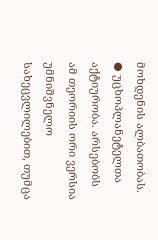მოხდენის ალბათობას.
● უცხოპლანეტელთა აქტიურობა. არსებობს ამ თეორიის ორი ვერსია უმნიშვნელო სახეცვლილებით, თუმცა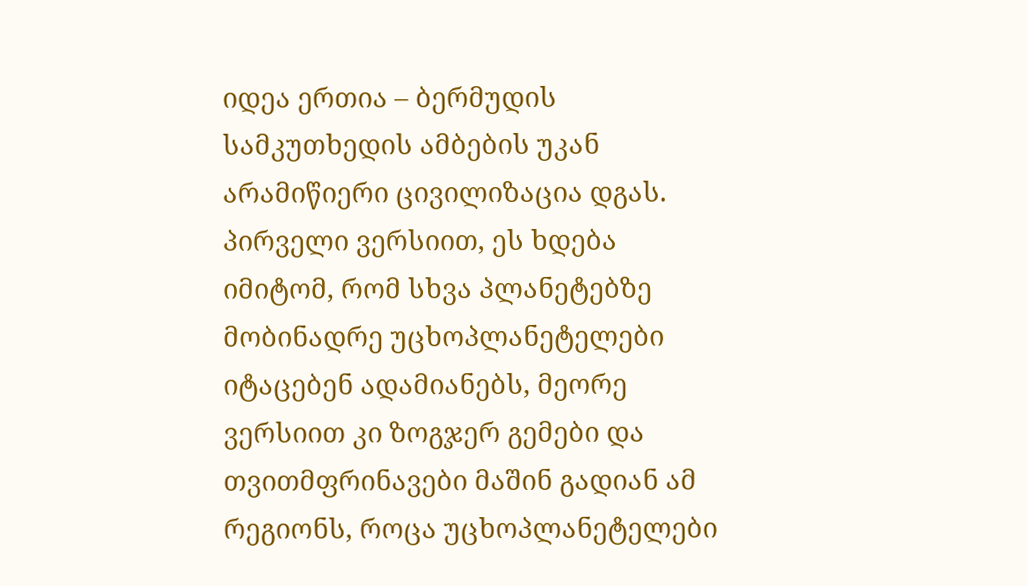იდეა ერთია – ბერმუდის სამკუთხედის ამბების უკან არამიწიერი ცივილიზაცია დგას. პირველი ვერსიით, ეს ხდება იმიტომ, რომ სხვა პლანეტებზე მობინადრე უცხოპლანეტელები იტაცებენ ადამიანებს, მეორე ვერსიით კი ზოგჯერ გემები და თვითმფრინავები მაშინ გადიან ამ რეგიონს, როცა უცხოპლანეტელები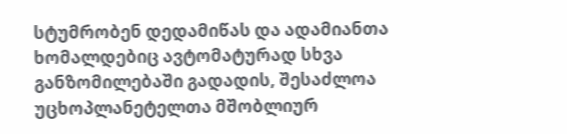სტუმრობენ დედამიწას და ადამიანთა ხომალდებიც ავტომატურად სხვა განზომილებაში გადადის, შესაძლოა უცხოპლანეტელთა მშობლიურ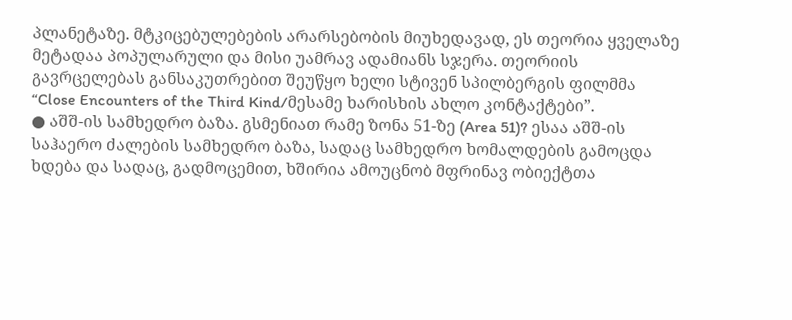პლანეტაზე. მტკიცებულებების არარსებობის მიუხედავად, ეს თეორია ყველაზე მეტადაა პოპულარული და მისი უამრავ ადამიანს სჯერა. თეორიის გავრცელებას განსაკუთრებით შეუწყო ხელი სტივენ სპილბერგის ფილმმა “Close Encounters of the Third Kind/მესამე ხარისხის ახლო კონტაქტები”.
● აშშ-ის სამხედრო ბაზა. გსმენიათ რამე ზონა 51-ზე (Area 51)? ესაა აშშ-ის საჰაერო ძალების სამხედრო ბაზა, სადაც სამხედრო ხომალდების გამოცდა ხდება და სადაც, გადმოცემით, ხშირია ამოუცნობ მფრინავ ობიექტთა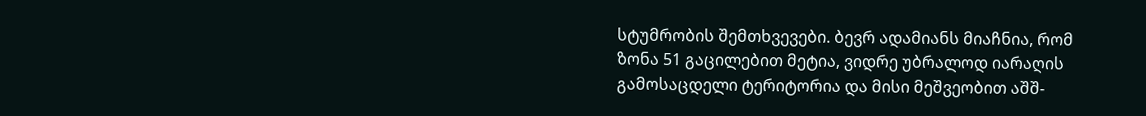სტუმრობის შემთხვევები. ბევრ ადამიანს მიაჩნია, რომ ზონა 51 გაცილებით მეტია, ვიდრე უბრალოდ იარაღის გამოსაცდელი ტერიტორია და მისი მეშვეობით აშშ-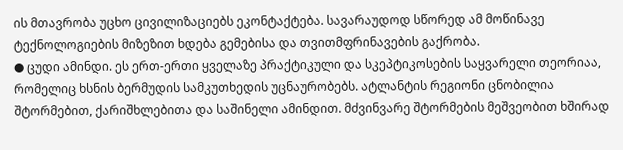ის მთავრობა უცხო ცივილიზაციებს ეკონტაქტება. სავარაუდოდ სწორედ ამ მოწინავე ტექნოლოგიების მიზეზით ხდება გემებისა და თვითმფრინავების გაქრობა.
● ცუდი ამინდი. ეს ერთ-ერთი ყველაზე პრაქტიკული და სკეპტიკოსების საყვარელი თეორიაა, რომელიც ხსნის ბერმუდის სამკუთხედის უცნაურობებს. ატლანტის რეგიონი ცნობილია შტორმებით, ქარიშხლებითა და საშინელი ამინდით. მძვინვარე შტორმების მეშვეობით ხშირად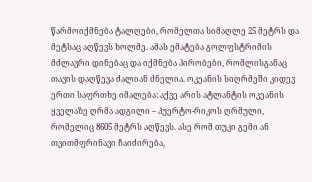წარმოიქმნება ტალღები, რომელთა სიმაღლე 25 მეტრს და მეტსაც აღწევს ხოლმე. ამას ემატება გოლფსტრიმის მძლავრი დინებაც და იქმნება პირობები, რომლისგანაც თავის დაღწევა ძალიან ძნელია. ოკეანის სიღრმეში კიდევ ერთი საფრთხე იმალება: აქვე არის ატლანტის ოკეანის ყველაზე ღრმა ადგილი – პუერტო-რიკოს ღრმული, რომელიც 8605 მეტრს აღწევს. ასე რომ თუკი გემი ან თვითმფრინავი ჩაიძირება,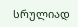სრულიად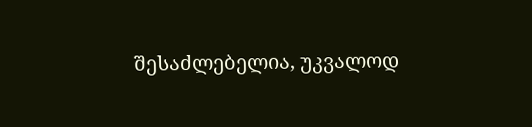შესაძლებელია, უკვალოდ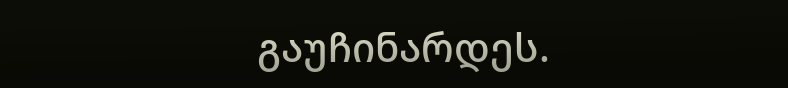გაუჩინარდეს.